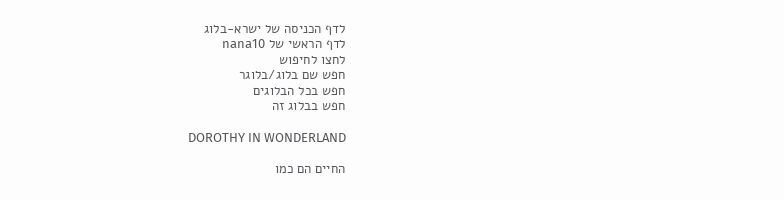לדף הכניסה של ישרא-בלוג
לדף הראשי של nana10
לחצו לחיפוש
חפש שם בלוג/בלוגר
חפש בכל הבלוגים
חפש בבלוג זה

DOROTHY IN WONDERLAND

החיים הם כמו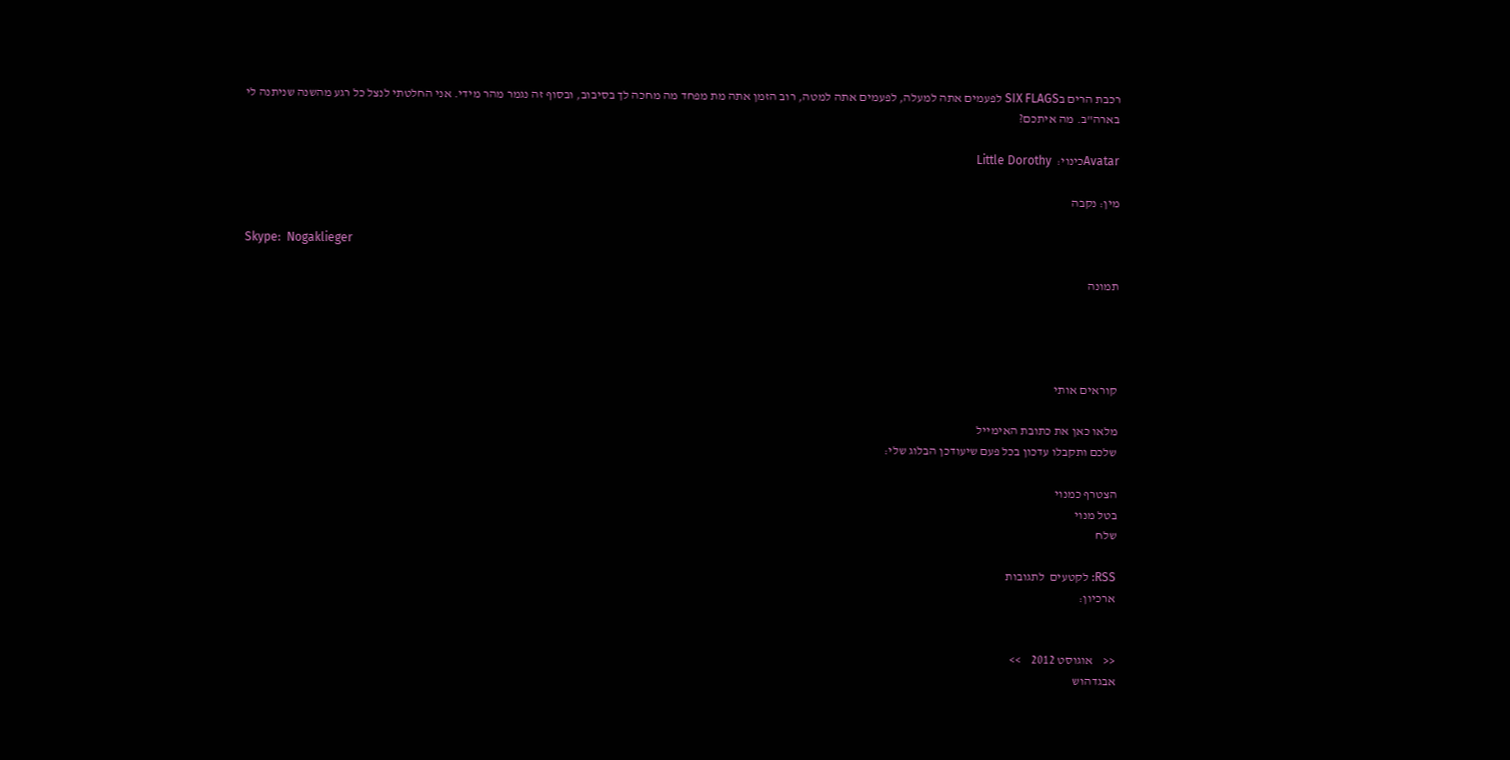רכבת הרים בSIX FLAGS לפעמים אתה למעלה, לפעמים אתה למטה, רוב הזמן אתה מת מפחד מה מחכה לך בסיבוב, ובסוף זה נגמר מהר מידי. אני החלטתי לנצל כל רגע מהשנה שניתנה לי בארה"ב. מה איתכם?

Avatarכינוי:  Little Dorothy

מין: נקבה

Skype:  Nogaklieger

תמונה




קוראים אותי

מלאו כאן את כתובת האימייל
שלכם ותקבלו עדכון בכל פעם שיעודכן הבלוג שלי:

הצטרף כמנוי
בטל מנוי
שלח

RSS: לקטעים  לתגובות
ארכיון:


<<    אוגוסט 2012    >>
אבגדהוש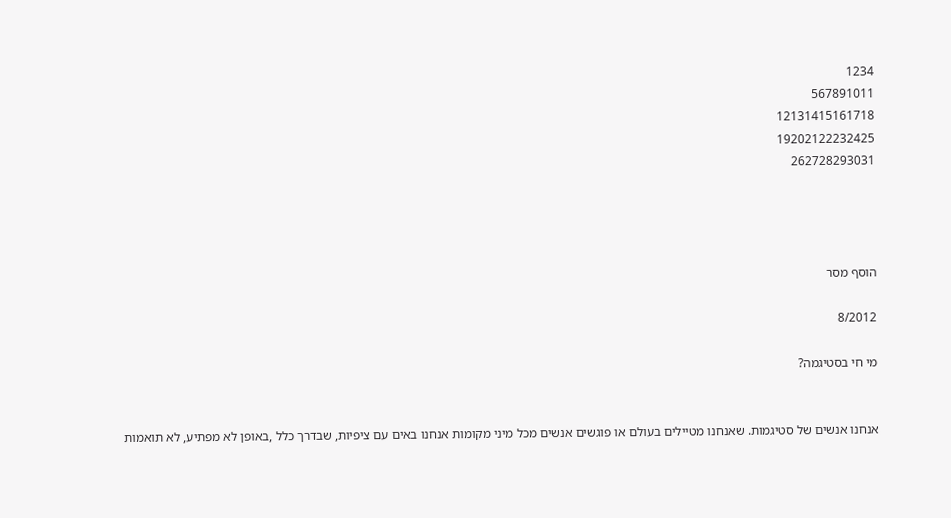1234
567891011
12131415161718
19202122232425
262728293031




הוסף מסר

8/2012

מי חי בסטיגמה?


אנחנו אנשים של סטיגמות. שאנחנו מטיילים בעולם או פוגשים אנשים מכל מיני מקומות אנחנו באים עם ציפיות, שבדרך כלל ,באופן לא מפתיע, לא תואמות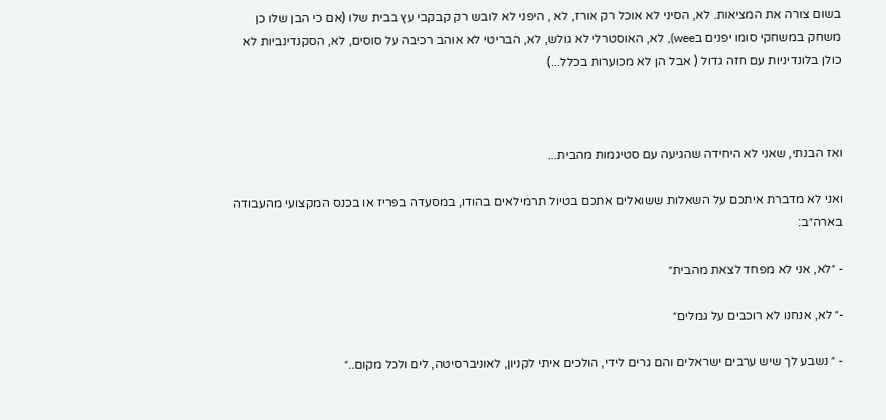בשום צורה את המציאות. לא, הסיני לא אוכל רק אורז, לא , היפני לא לובש רק קבקבי עץ בבית שלו (אם כי הבן שלו כן משחק במשחקי סומו יפנים בwee), לא, האוסטרלי לא גולש, לא, הבריטי לא אוהב רכיבה על סוסים, לא, הסקנדינביות לא כולן בלונדיניות עם חזה גדול ( אבל הן לא מכוערות בכלל...)



ואז הבנתי, שאני לא היחידה שהגיעה עם סטיגמות מהבית...

ואני לא מדברת איתכם על השאלות ששואלים אתכם בטיול תרמילאים בהודו, במסעדה בפריז או בכנס המקצועי מהעבודה בארה״ב:

- ״לא, אני לא מפחד לצאת מהבית״

-״ לא, אנחנו לא רוכבים על גמלים״

- ״ נשבע לך שיש ערבים ישראלים והם גרים לידי, הולכים איתי לקניון, לאוניברסיטה, לים ולכל מקום..״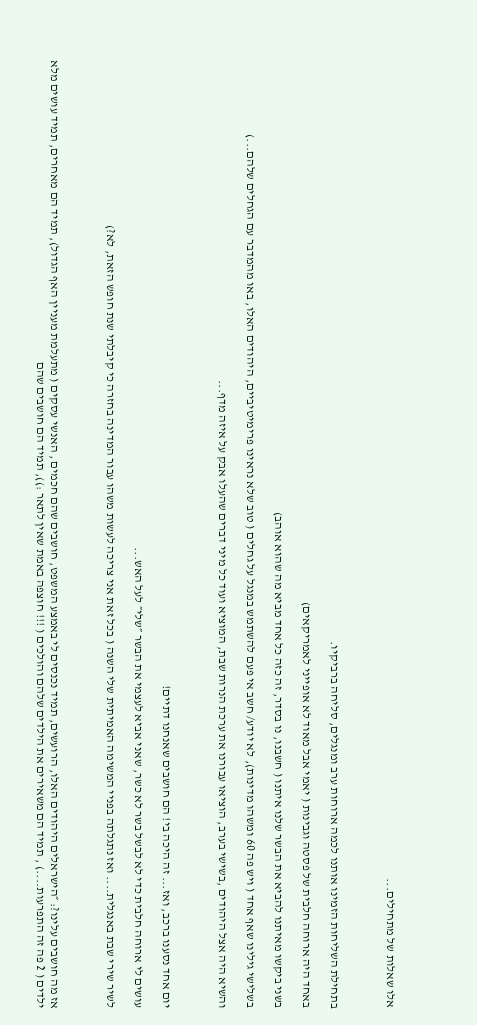אלו שאלות של מתחילים...



בתחילת השליחות הזמינו אותנו לכמה ארוחות ערב ומנגלים, סליחה ברביקיו.

באחד היה ארוחה חלבית של פסטה וגבינות ( יאמי אבל מאוד לא אופייני לאמריקאים)

בשני ביקשו מאיתנו להביא את הבשר שלנו איתנו ( חשבנו, נו בסדר, זה כזה כל אחד מביא מה שהוא אוהב)

בשלישי גילינו שאף אחד ( ויש פה 60 ומשהו מדינות), לא יודע/ חשב אי פעם להשתמש במנגל על גחלים ( טוב שלא נראינו פרימיטיביים, היהודים האלו, באו מהמדבר עם הגחלים שלהם...)

והשיא היה אצל היהודים ,בשישי בערב, הוציאו עבורנו את ערכת הנרות שבת, המוציא ועוד כל מיני דברים שהעלו אבק על איזה מדף...



יום אחד נסענו ברכב, ואז... זה היכה בי! הם חושבים שאנחנו דתיים!

עושים לי ארוחה חלבית כדי לא לבשל בשר לא כשר, שאני אביא לעצמי את הבשר ״שלי״ לעל האש...

לשיר שירי שבת באנגלית.... ואז נתגלתה בפניי המשימה האמיתית שלי השנה ( בכל זאת אני צריכה לעשות משהו עבור המדינה בחזרה כי קיבלתי שנת חופש הזאת, לא?)



אז מה חושבים עלינו?: ״הישראלים היהודים האלו, הרועשים, תמיד נכנסים לי באמצע המשפט, חושבים שהם חכמים , האנשי עסקים ( מתעלמת מעניין האף הגדול), תמיד הם מאחרים, תמיד עושים מלא ילדים ( 2 פה זה התפרעות....) , תמיד הם משאירים את הילדים שלהם והולכים ( !!! חוצפה באמת שאין לתאר :)), תמיד הם חושבים שהם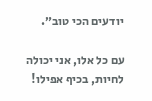יודעים הכי טוב״.

עם כל אלו, אני יכולה לחיות, בכיף אפילו!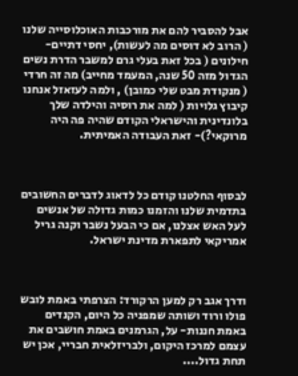אבל להסביר להם את מורכבות האוכלוסייה שלנו ( הרוב לא דוסים מה לעשות), יחסי דתיים- חילונים ( בכל זאת בעלי גרם למשבר הדרת נשים הגדול מזה 50 שנה, המעמד מחייב) מה זה חרדי ( מנקודת מבט שלי כמובן) , ולמה לעזאזל אנחנו קיבוץ גלויות ( למה את רוסיה והילדה שלך בלונדינית והישראלי הקודם שהיה פה היה מרוקאי?)- זאת העבודה האמיתית.



לבסוף החלטנו קודם כל לדאוג לדברים החשובים בתדמית שלנו והזמנו כמות גדולה של אנשים לעל האש אצלנו, אם כי הבעל נשבר וקנה גריל אמריקאי לתפארת מדינת ישראל.



ודרך אגב רק למען הרקורד: הצרפתי באמת לובש פולו ורוד ושותה שמפניה כל היום, הקנדים באמת חננות- על, הגרמנים באמת חושבים את עצמם למרכז היקום, ולבריזלאית חבריי, אכן יש תחת גדול....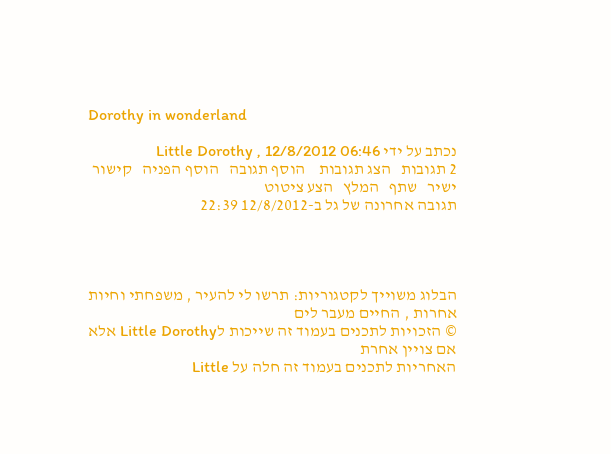Dorothy in wonderland

נכתב על ידי Little Dorothy , 12/8/2012 06:46
2 תגובות   הצג תגובות    הוסף תגובה   הוסף הפניה   קישור ישיר   שתף   המלץ   הצע ציטוט
תגובה אחרונה של גל ב-12/8/2012 22:39




הבלוג משוייך לקטגוריות: תרשו לי להעיר , משפחתי וחיות אחרות , החיים מעבר לים
© הזכויות לתכנים בעמוד זה שייכות לLittle Dorothy אלא אם צויין אחרת
האחריות לתכנים בעמוד זה חלה על Little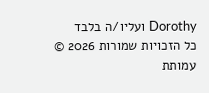Dorothy ועליו/ה בלבד
כל הזכויות שמורות 2026 © עמותת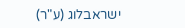ישראבלוג (ע"ר)